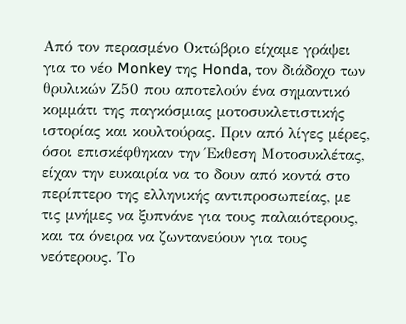Από τον περασμένο Οκτώβριο είχαμε γράψει για το νέο Monkey της Honda, τον διάδοχο των θρυλικών Ζ50 που αποτελούν ένα σημαντικό κομμάτι της παγκόσμιας μοτοσυκλετιστικής ιστορίας και κουλτούρας. Πριν από λίγες μέρες, όσοι επισκέφθηκαν την Έκθεση Μοτοσυκλέτας, είχαν την ευκαιρία να το δουν από κοντά στο περίπτερο της ελληνικής αντιπροσωπείας, με τις μνήμες να ξυπνάνε για τους παλαιότερους, και τα όνειρα να ζωντανεύουν για τους νεότερους. Το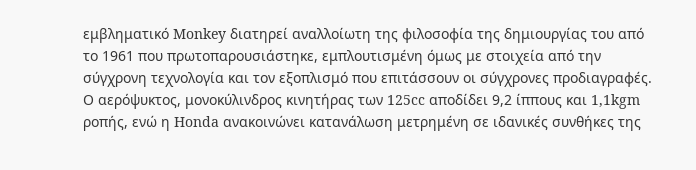εμβληματικό Monkey διατηρεί αναλλοίωτη της φιλοσοφία της δημιουργίας του από το 1961 που πρωτοπαρουσιάστηκε, εμπλουτισμένη όμως με στοιχεία από την σύγχρονη τεχνολογία και τον εξοπλισμό που επιτάσσουν οι σύγχρονες προδιαγραφές. Ο αερόψυκτος, μονοκύλινδρος κινητήρας των 125cc αποδίδει 9,2 ίππους και 1,1kgm ροπής, ενώ η Honda ανακοινώνει κατανάλωση μετρημένη σε ιδανικές συνθήκες της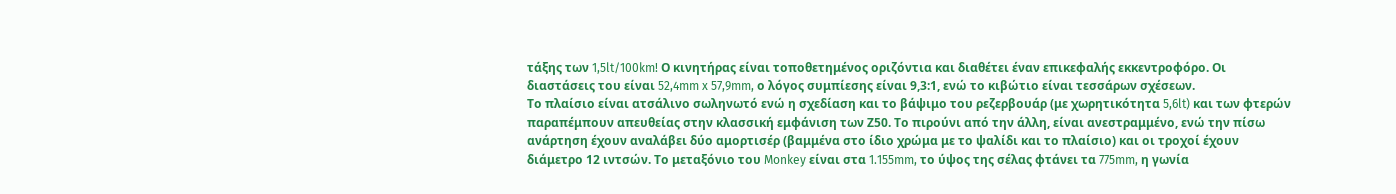τάξης των 1,5lt/100km! Ο κινητήρας είναι τοποθετημένος οριζόντια και διαθέτει έναν επικεφαλής εκκεντροφόρο. Οι διαστάσεις του είναι 52,4mm x 57,9mm, ο λόγος συμπίεσης είναι 9,3:1, ενώ το κιβώτιο είναι τεσσάρων σχέσεων.
Το πλαίσιο είναι ατσάλινο σωληνωτό ενώ η σχεδίαση και το βάψιμο του ρεζερβουάρ (με χωρητικότητα 5,6lt) και των φτερών παραπέμπουν απευθείας στην κλασσική εμφάνιση των Ζ50. Το πιρούνι από την άλλη, είναι ανεστραμμένο, ενώ την πίσω ανάρτηση έχουν αναλάβει δύο αμορτισέρ (βαμμένα στο ίδιο χρώμα με το ψαλίδι και το πλαίσιο) και οι τροχοί έχουν διάμετρο 12 ιντσών. Το μεταξόνιο του Monkey είναι στα 1.155mm, το ύψος της σέλας φτάνει τα 775mm, η γωνία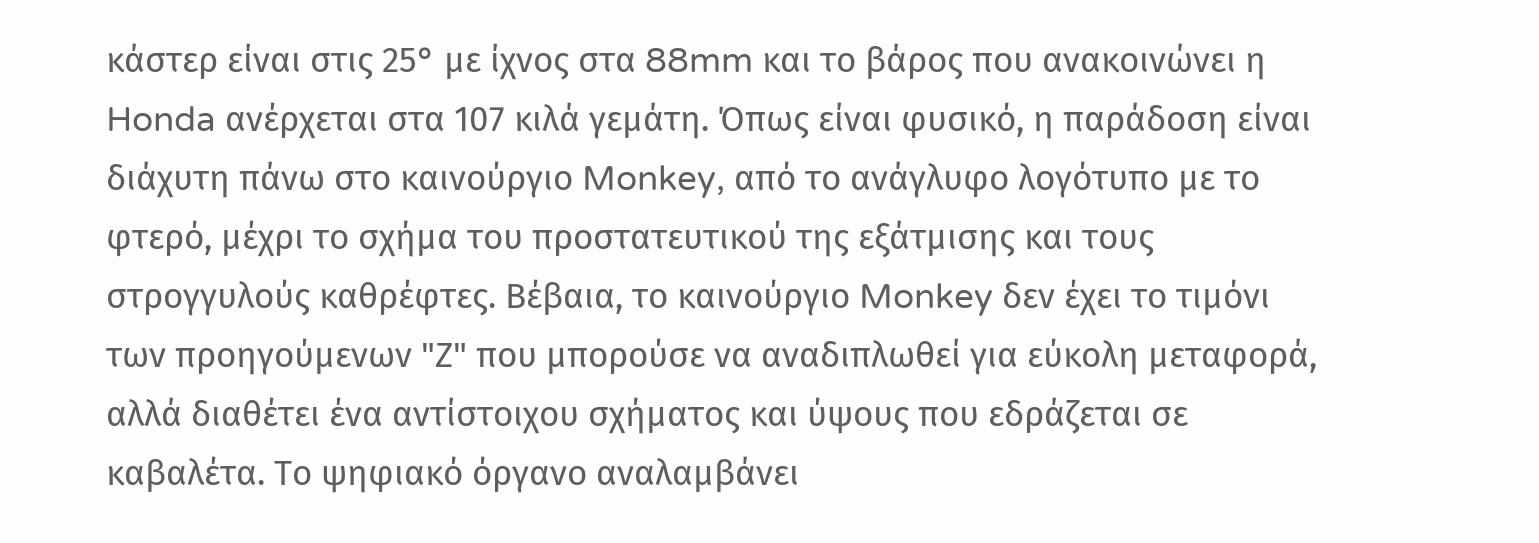κάστερ είναι στις 25° με ίχνος στα 88mm και το βάρος που ανακοινώνει η Honda ανέρχεται στα 107 κιλά γεμάτη. Όπως είναι φυσικό, η παράδοση είναι διάχυτη πάνω στο καινούργιο Monkey, από το ανάγλυφο λογότυπο με το φτερό, μέχρι το σχήμα του προστατευτικού της εξάτμισης και τους στρογγυλούς καθρέφτες. Βέβαια, το καινούργιο Monkey δεν έχει το τιμόνι των προηγούμενων "Ζ" που μπορούσε να αναδιπλωθεί για εύκολη μεταφορά, αλλά διαθέτει ένα αντίστοιχου σχήματος και ύψους που εδράζεται σε καβαλέτα. Το ψηφιακό όργανο αναλαμβάνει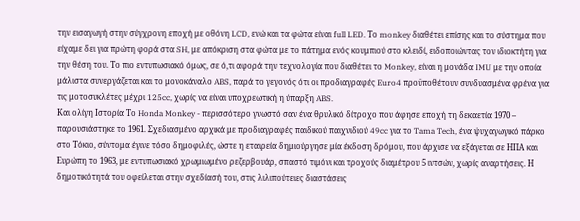την εισαγωγή στην σύγχρονη εποχή με οθόνη LCD, ενώ και τα φώτα είναι full LED. Το monkey διαθέτει επίσης και το σύστημα που είχαμε δει για πρώτη φορά στα SH, με απόκριση στα φώτα με το πάτημα ενός κουμπιού στο κλειδί, ειδοποιώντας τον ιδιοκτήτη για την θέση του. Το πιο εντυπωσιακό όμως, σε ό,τι αφορά την τεχνολογία που διαθέτει το Monkey, είναι η μονάδα IMU με την οποία μάλιστα συνεργάζεται και το μονοκάναλο ABS, παρά το γεγονός ότι οι προδιαγραφές Euro4 προϋποθέτουν συνδυασμένα φρένα για τις μοτοσυκλέτες μέχρι 125cc, χωρίς να είναι υποχρεωτική η ύπαρξη ABS.
Και ολίγη Ιστορία Το Honda Monkey - περισσότερο γνωστό σαν ένα θρυλικό δίτροχο που άφησε εποχή τη δεκαετία 1970 – παρουσιάστηκε το 1961. Σχεδιασμένο αρχικά με προδιαγραφές παιδικού παιχνιδιού 49cc για το Tama Tech, ένα ψυχαγωγικό πάρκο στο Τόκιο, σύντομα έγινε τόσο δημοφιλές, ώστε η εταιρεία δημιούργησε μία έκδοση δρόμου, που άρχισε να εξάγεται σε ΗΠΑ και Ευρώπη το 1963, με εντυπωσιακό χρωμιωμένο ρεζερβουάρ, σπαστό τιμόνι και τροχούς διαμέτρου 5 ιντσών, χωρίς αναρτήσεις. Η δημοτικότητά του οφείλεται στην σχεδίασή του, στις λιλιπούτειες διαστάσεις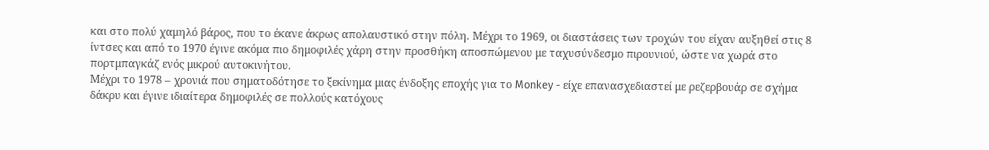και στο πολύ χαμηλό βάρος, που το έκανε άκρως απολαυστικό στην πόλη. Μέχρι το 1969, οι διαστάσεις των τροχών του είχαν αυξηθεί στις 8 ίντσες και από το 1970 έγινε ακόμα πιο δημοφιλές χάρη στην προσθήκη αποσπώμενου με ταχυσύνδεσμο πιρουνιού, ώστε να χωρά στο πορτμπαγκάζ ενός μικρού αυτοκινήτου.
Μέχρι το 1978 – χρονιά που σηματοδότησε το ξεκίνημα μιας ένδοξης εποχής για το Monkey - είχε επανασχεδιαστεί με ρεζερβουάρ σε σχήμα δάκρυ και έγινε ιδιαίτερα δημοφιλές σε πολλούς κατόχους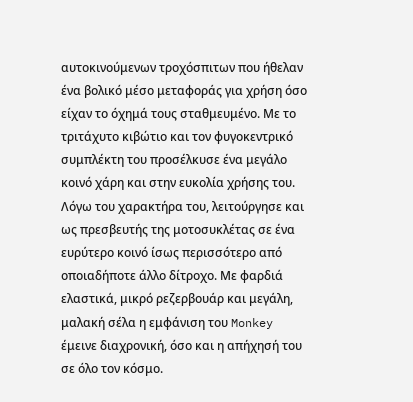αυτοκινούμενων τροχόσπιτων που ήθελαν ένα βολικό μέσο μεταφοράς για χρήση όσο είχαν το όχημά τους σταθμευμένο. Με το τριτάχυτο κιβώτιο και τον φυγοκεντρικό συμπλέκτη του προσέλκυσε ένα μεγάλο κοινό χάρη και στην ευκολία χρήσης του. Λόγω του χαρακτήρα του, λειτούργησε και ως πρεσβευτής της μοτοσυκλέτας σε ένα ευρύτερο κοινό ίσως περισσότερο από οποιαδήποτε άλλο δίτροχο. Με φαρδιά ελαστικά, μικρό ρεζερβουάρ και μεγάλη, μαλακή σέλα η εμφάνιση του Monkey έμεινε διαχρονική, όσο και η απήχησή του σε όλο τον κόσμο.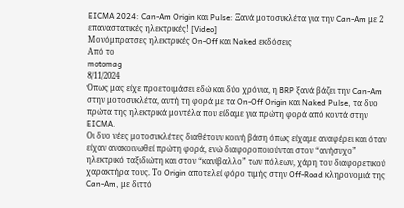EICMA 2024: Can-Am Origin και Pulse: Ξανά μοτοσυκλέτα για την Can-Am με 2 επαναστατικές ηλεκτρικές! [Video]
Μονόμπρατσες ηλεκτρικές On-Off και Naked εκδόσεις
Από το
motomag
8/11/2024
Όπως μας είχε προετοιμάσει εδώ και δύο χρόνια, η BRP ξανά βάζει την Can-Am στην μοτοσυκλέτα, αυτή τη φορά με τα On-Off Origin και Naked Pulse, τα δυο πρώτα της ηλεκτρικά μοντέλα που είδαμε για πρώτη φορά από κοντά στην EICMA.
Οι δυο νέες μοτοσυκλέτες διαθέτουν κοινή βάση όπως είχαμε αναφέρει και όταν είχαν ανακοινωθεί πρώτη φορά, ενώ διαφοροποιούνται στον “ανήσυχο” ηλεκτρικό ταξιδιώτη και στον “κανίβαλλο” των πόλεων, χάρη του διαφορετικού χαρακτήρα τους. Το Origin αποτελεί φόρο τιμής στην Off-Road κληρονομιά της Can-Am, με διττό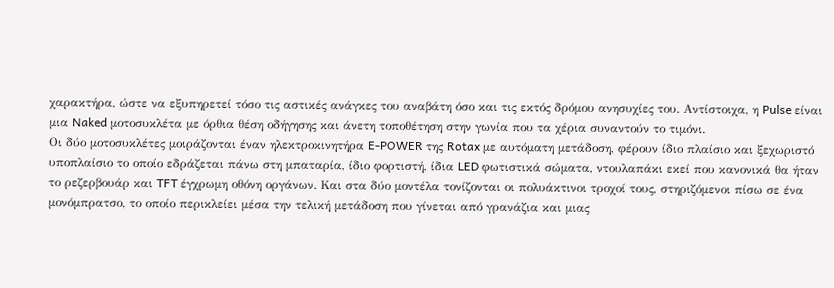χαρακτήρα, ώστε να εξυπηρετεί τόσο τις αστικές ανάγκες του αναβάτη όσο και τις εκτός δρόμου ανησυχίες του. Αντίστοιχα, η Pulse είναι μια Naked μοτοσυκλέτα με όρθια θέση οδήγησης και άνετη τοποθέτηση στην γωνία που τα χέρια συναντούν το τιμόνι.
Οι δύο μοτοσυκλέτες μοιράζονται έναν ηλεκτροκινητήρα E-POWER της Rotax με αυτόματη μετάδοση, φέρουν ίδιο πλαίσιο και ξεχωριστό υποπλαίσιο το οποίο εδράζεται πάνω στη μπαταρία, ίδιο φορτιστή, ίδια LED φωτιστικά σώματα, ντουλαπάκι εκεί που κανονικά θα ήταν το ρεζερβουάρ και TFT έγχρωμη οθόνη οργάνων. Και στα δύο μοντέλα τονίζονται οι πολυάκτινοι τροχοί τους, στηριζόμενοι πίσω σε ένα μονόμπρατσο, το οποίο περικλείει μέσα την τελική μετάδοση που γίνεται από γρανάζια και μιας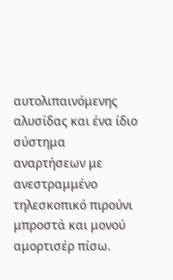αυτολιπαινόμενης αλυσίδας και ένα ίδιο σύστημα αναρτήσεων με ανεστραμμένο τηλεσκοπικό πιρούνι μπροστά και μονού αμορτισέρ πίσω.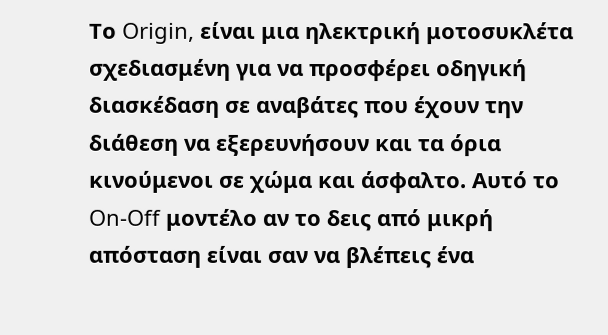Το Origin, είναι μια ηλεκτρική μοτοσυκλέτα σχεδιασμένη για να προσφέρει οδηγική διασκέδαση σε αναβάτες που έχουν την διάθεση να εξερευνήσουν και τα όρια κινούμενοι σε χώμα και άσφαλτο. Αυτό το On-Off μοντέλο αν το δεις από μικρή απόσταση είναι σαν να βλέπεις ένα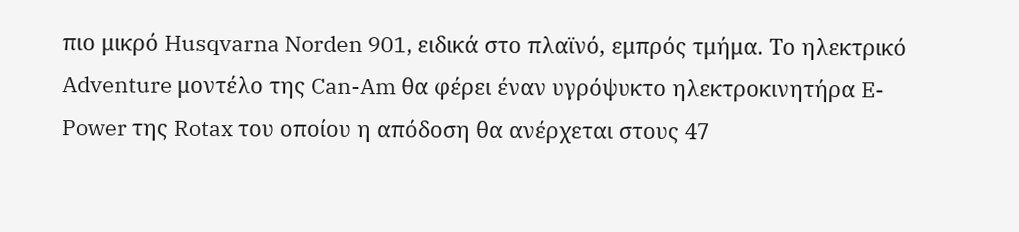πιο μικρό Husqvarna Norden 901, ειδικά στο πλαϊνό, εμπρός τμήμα. Το ηλεκτρικό Adventure μοντέλο της Can-Am θα φέρει έναν υγρόψυκτο ηλεκτροκινητήρα E-Power της Rotax του οποίου η απόδοση θα ανέρχεται στους 47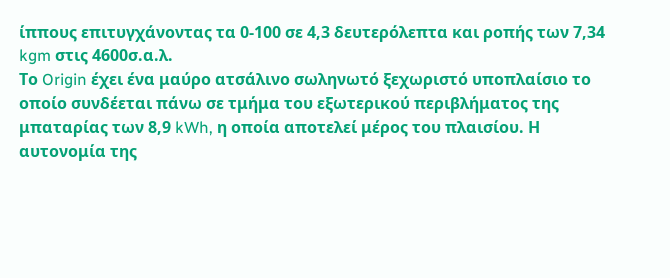ίππους επιτυγχάνοντας τα 0-100 σε 4,3 δευτερόλεπτα και ροπής των 7,34 kgm στις 4600σ.α.λ.
Το Origin έχει ένα μαύρο ατσάλινο σωληνωτό ξεχωριστό υποπλαίσιο το οποίο συνδέεται πάνω σε τμήμα του εξωτερικού περιβλήματος της μπαταρίας των 8,9 kWh, η οποία αποτελεί μέρος του πλαισίου. Η αυτονομία της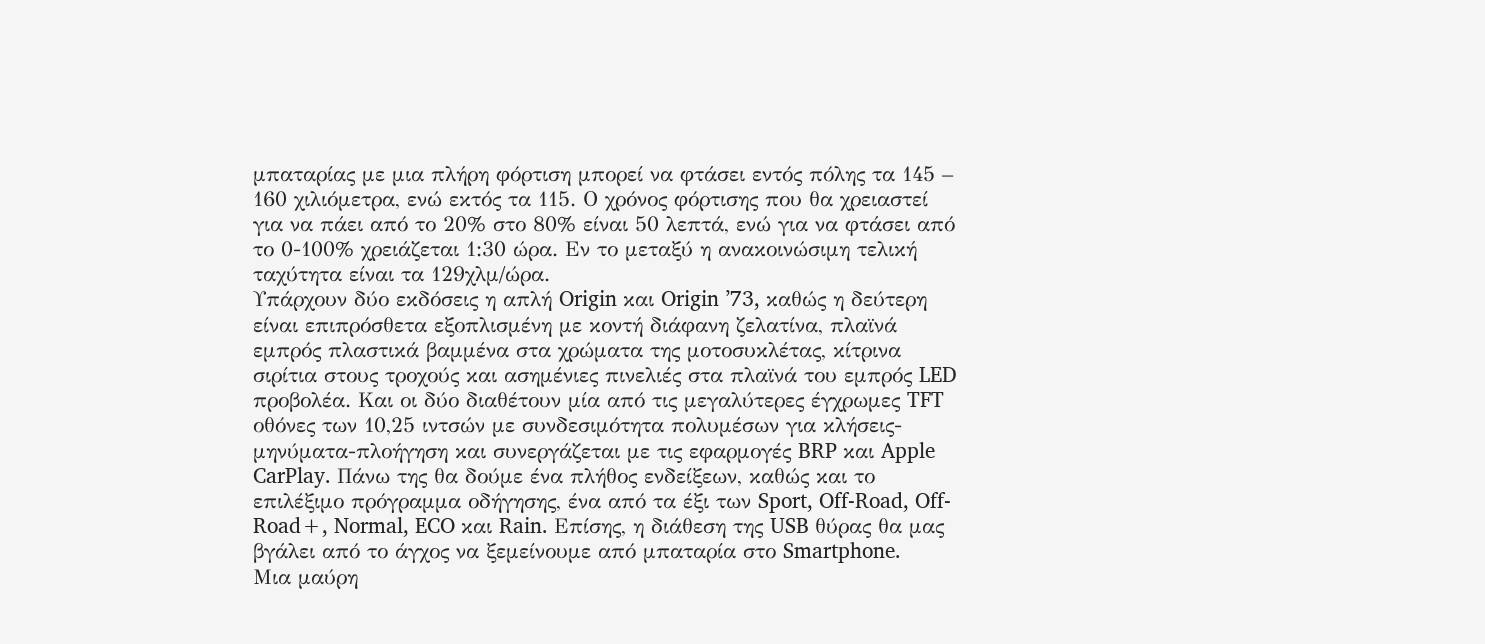μπαταρίας με μια πλήρη φόρτιση μπορεί να φτάσει εντός πόλης τα 145 – 160 χιλιόμετρα, ενώ εκτός τα 115. Ο χρόνος φόρτισης που θα χρειαστεί για να πάει από το 20% στο 80% είναι 50 λεπτά, ενώ για να φτάσει από το 0-100% χρειάζεται 1:30 ώρα. Εν το μεταξύ η ανακοινώσιμη τελική ταχύτητα είναι τα 129χλμ/ώρα.
Υπάρχουν δύο εκδόσεις η απλή Origin και Origin ’73, καθώς η δεύτερη είναι επιπρόσθετα εξοπλισμένη με κοντή διάφανη ζελατίνα, πλαϊνά εμπρός πλαστικά βαμμένα στα χρώματα της μοτοσυκλέτας, κίτρινα σιρίτια στους τροχούς και ασημένιες πινελιές στα πλαϊνά του εμπρός LED προβολέα. Και οι δύο διαθέτουν μία από τις μεγαλύτερες έγχρωμες TFT οθόνες των 10,25 ιντσών με συνδεσιμότητα πολυμέσων για κλήσεις-μηνύματα-πλοήγηση και συνεργάζεται με τις εφαρμογές BRP και Apple CarPlay. Πάνω της θα δούμε ένα πλήθος ενδείξεων, καθώς και το επιλέξιμο πρόγραμμα οδήγησης, ένα από τα έξι των Sport, Off-Road, Off-Road+, Normal, ECO και Rain. Επίσης, η διάθεση της USB θύρας θα μας βγάλει από το άγχος να ξεμείνουμε από μπαταρία στο Smartphone.
Μια μαύρη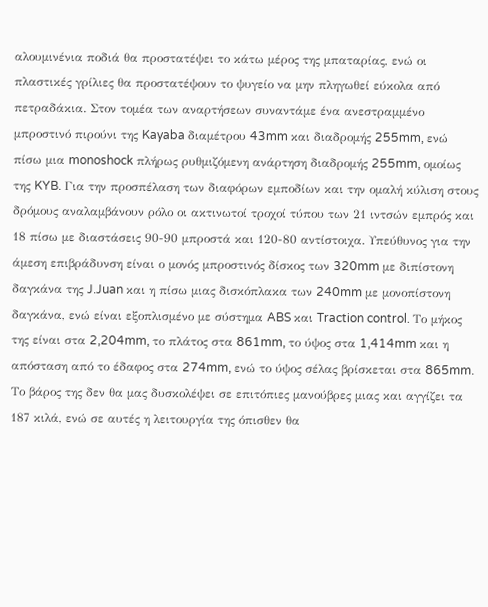αλουμινένια ποδιά θα προστατέψει το κάτω μέρος της μπαταρίας, ενώ οι πλαστικές γρίλιες θα προστατέψουν το ψυγείο να μην πληγωθεί εύκολα από πετραδάκια. Στον τομέα των αναρτήσεων συναντάμε ένα ανεστραμμένο μπροστινό πιρούνι της Kayaba διαμέτρου 43mm και διαδρομής 255mm, ενώ πίσω μια monoshock πλήρως ρυθμιζόμενη ανάρτηση διαδρομής 255mm, ομοίως της KYB. Για την προσπέλαση των διαφόρων εμποδίων και την ομαλή κύλιση στους δρόμους αναλαμβάνουν ρόλο οι ακτινωτοί τροχοί τύπου των 21 ιντσών εμπρός και 18 πίσω με διαστάσεις 90-90 μπροστά και 120-80 αντίστοιχα. Υπεύθυνος για την άμεση επιβράδυνση είναι ο μονός μπροστινός δίσκος των 320mm με διπίστονη δαγκάνα της J.Juan και η πίσω μιας δισκόπλακα των 240mm με μονοπίστονη δαγκάνα, ενώ είναι εξοπλισμένο με σύστημα ABS και Traction control. Το μήκος της είναι στα 2,204mm, το πλάτος στα 861mm, το ύψος στα 1,414mm και η απόσταση από το έδαφος στα 274mm, ενώ το ύψος σέλας βρίσκεται στα 865mm. Το βάρος της δεν θα μας δυσκολέψει σε επιτόπιες μανούβρες μιας και αγγίζει τα 187 κιλά, ενώ σε αυτές η λειτουργία της όπισθεν θα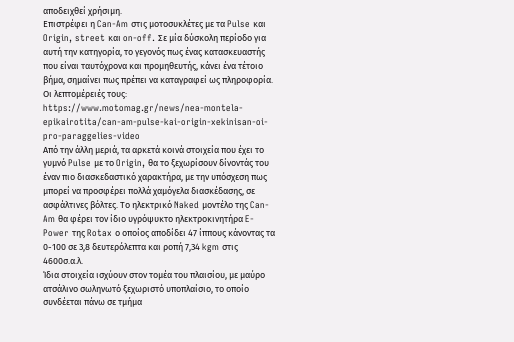αποδειχθεί χρήσιμη.
Επιστρέφει η Can-Am στις μοτοσυκλέτες με τα Pulse και Origin, street και on-off. Σε μία δύσκολη περίοδο για αυτή την κατηγορία, το γεγονός πως ένας κατασκευαστής που είναι ταυτόχρονα και προμηθευτής, κάνει ένα τέτοιο βήμα, σημαίνει πως πρέπει να καταγραφεί ως πληροφορία. Οι λεπτομέρειές τους: https://www.motomag.gr/news/nea-montela-epikairotita/can-am-pulse-kai-origin-xekinisan-oi-pro-paraggelies-video
Από την άλλη μεριά, τα αρκετά κοινά στοιχεία που έχει το γυμνό Pulse με το Origin, θα το ξεχωρίσουν δίνοντάς του έναν πιο διασκεδαστικό χαρακτήρα, με την υπόσχεση πως μπορεί να προσφέρει πολλά χαμόγελα διασκέδασης, σε ασφάλτινες βόλτες. Το ηλεκτρικό Naked μοντέλο της Can-Am θα φέρει τον ίδιο υγρόψυκτο ηλεκτροκινητήρα E-Power της Rotax ο οποίος αποδίδει 47 ίππους κάνοντας τα 0-100 σε 3,8 δευτερόλεπτα και ροπή 7,34 kgm στις 4600σ.α.λ.
Ίδια στοιχεία ισχύουν στον τομέα του πλαισίου, με μαύρο ατσάλινο σωληνωτό ξεχωριστό υποπλαίσιο, το οποίο συνδέεται πάνω σε τμήμα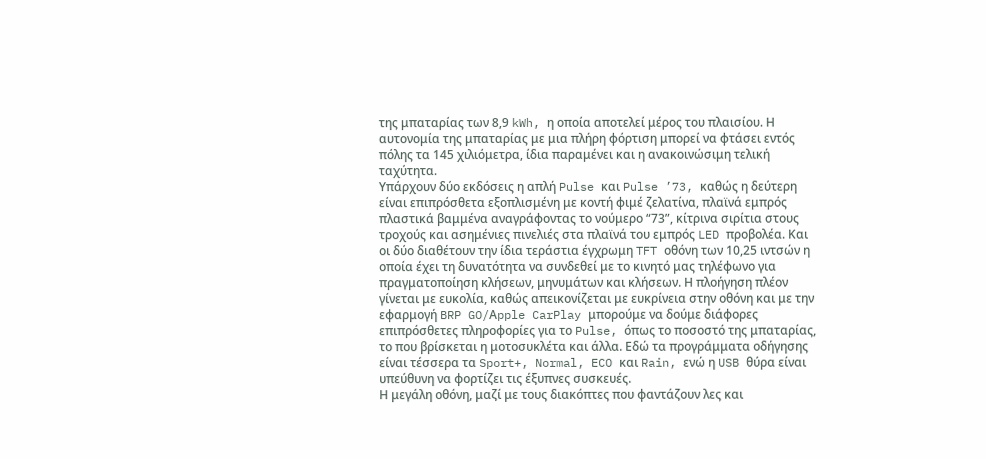της μπαταρίας των 8,9 kWh, η οποία αποτελεί μέρος του πλαισίου. Η αυτονομία της μπαταρίας με μια πλήρη φόρτιση μπορεί να φτάσει εντός πόλης τα 145 χιλιόμετρα, ίδια παραμένει και η ανακοινώσιμη τελική ταχύτητα.
Υπάρχουν δύο εκδόσεις η απλή Pulse και Pulse ’73, καθώς η δεύτερη είναι επιπρόσθετα εξοπλισμένη με κοντή φιμέ ζελατίνα, πλαϊνά εμπρός πλαστικά βαμμένα αναγράφοντας το νούμερο “73”, κίτρινα σιρίτια στους τροχούς και ασημένιες πινελιές στα πλαϊνά του εμπρός LED προβολέα. Και οι δύο διαθέτουν την ίδια τεράστια έγχρωμη TFT οθόνη των 10,25 ιντσών η οποία έχει τη δυνατότητα να συνδεθεί με το κινητό μας τηλέφωνο για πραγματοποίηση κλήσεων, μηνυμάτων και κλήσεων. Η πλοήγηση πλέον γίνεται με ευκολία, καθώς απεικονίζεται με ευκρίνεια στην οθόνη και με την εφαρμογή BRP GO/Αpple CarPlay μπορούμε να δούμε διάφορες επιπρόσθετες πληροφορίες για το Pulse, όπως το ποσοστό της μπαταρίας, το που βρίσκεται η μοτοσυκλέτα και άλλα. Εδώ τα προγράμματα οδήγησης είναι τέσσερα τα Sport+, Normal, ECO και Rain, ενώ η USB θύρα είναι υπεύθυνη να φορτίζει τις έξυπνες συσκευές.
Η μεγάλη οθόνη, μαζί με τους διακόπτες που φαντάζουν λες και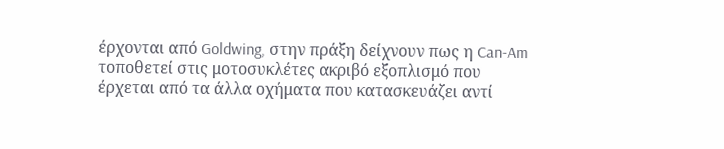έρχονται από Goldwing, στην πράξη δείχνουν πως η Can-Am τοποθετεί στις μοτοσυκλέτες ακριβό εξοπλισμό που έρχεται από τα άλλα οχήματα που κατασκευάζει αντί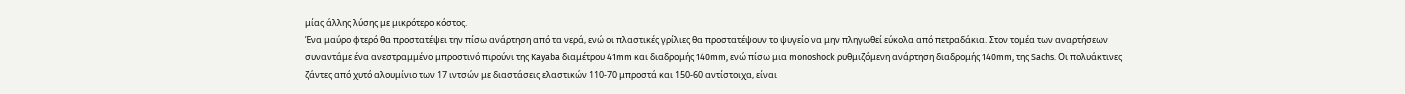μίας άλλης λύσης με μικρότερο κόστος.
Ένα μαύρο φτερό θα προστατέψει την πίσω ανάρτηση από τα νερά, ενώ οι πλαστικές γρίλιες θα προστατέψουν το ψυγείο να μην πληγωθεί εύκολα από πετραδάκια. Στον τομέα των αναρτήσεων συναντάμε ένα ανεστραμμένο μπροστινό πιρούνι της Kayaba διαμέτρου 41mm και διαδρομής 140mm, ενώ πίσω μια monoshock ρυθμιζόμενη ανάρτηση διαδρομής 140mm, της Sachs. Οι πολυάκτινες ζάντες από χυτό αλουμίνιο των 17 ιντσών με διαστάσεις ελαστικών 110-70 μπροστά και 150-60 αντίστοιχα, είναι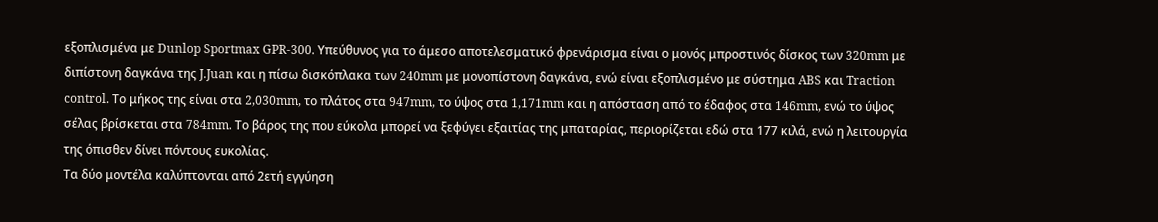εξοπλισμένα με Dunlop Sportmax GPR-300. Υπεύθυνος για το άμεσο αποτελεσματικό φρενάρισμα είναι ο μονός μπροστινός δίσκος των 320mm με διπίστονη δαγκάνα της J.Juan και η πίσω δισκόπλακα των 240mm με μονοπίστονη δαγκάνα, ενώ είναι εξοπλισμένο με σύστημα ABS και Traction control. Το μήκος της είναι στα 2,030mm, το πλάτος στα 947mm, το ύψος στα 1,171mm και η απόσταση από το έδαφος στα 146mm, ενώ το ύψος σέλας βρίσκεται στα 784mm. Το βάρος της που εύκολα μπορεί να ξεφύγει εξαιτίας της μπαταρίας, περιορίζεται εδώ στα 177 κιλά, ενώ η λειτουργία της όπισθεν δίνει πόντους ευκολίας.
Τα δύο μοντέλα καλύπτονται από 2ετή εγγύηση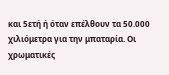και 5ετή ή όταν επέλθουν τα 50.000 χιλιόμετρα για την μπαταρία. Οι χρωματικές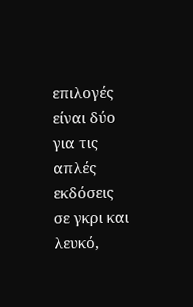επιλογές είναι δύο για τις απλές εκδόσεις σε γκρι και λευκό,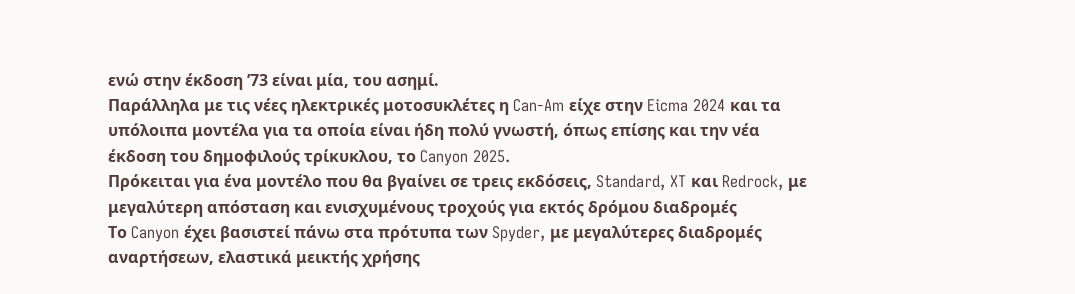ενώ στην έκδοση ’73 είναι μία, του ασημί.
Παράλληλα με τις νέες ηλεκτρικές μοτοσυκλέτες η Can-Am είχε στην Eicma 2024 και τα υπόλοιπα μοντέλα για τα οποία είναι ήδη πολύ γνωστή, όπως επίσης και την νέα έκδοση του δημοφιλούς τρίκυκλου, το Canyon 2025.
Πρόκειται για ένα μοντέλο που θα βγαίνει σε τρεις εκδόσεις, Standard, XT και Redrock, με μεγαλύτερη απόσταση και ενισχυμένους τροχούς για εκτός δρόμου διαδρομές
Το Canyon έχει βασιστεί πάνω στα πρότυπα των Spyder, με μεγαλύτερες διαδρομές αναρτήσεων, ελαστικά μεικτής χρήσης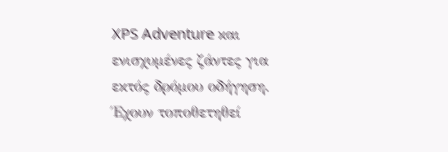XPS Adventure και ενισχυμένες ζάντες για εκτός δρόμου οδήγηση. Έχουν τοποθετηθεί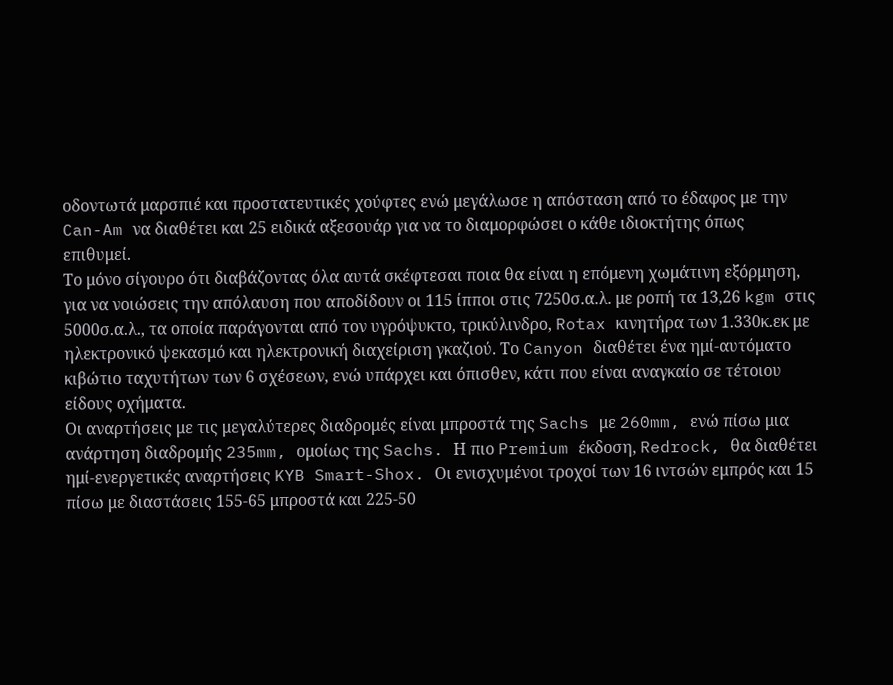οδοντωτά μαρσπιέ και προστατευτικές χούφτες ενώ μεγάλωσε η απόσταση από το έδαφος με την Can-Am να διαθέτει και 25 ειδικά αξεσουάρ για να το διαμορφώσει ο κάθε ιδιοκτήτης όπως επιθυμεί.
Το μόνο σίγουρο ότι διαβάζοντας όλα αυτά σκέφτεσαι ποια θα είναι η επόμενη χωμάτινη εξόρμηση, για να νοιώσεις την απόλαυση που αποδίδουν οι 115 ίπποι στις 7250σ.α.λ. με ροπή τα 13,26 kgm στις 5000σ.α.λ., τα οποία παράγονται από τον υγρόψυκτο, τρικύλινδρο, Rotax κινητήρα των 1.330κ.εκ με ηλεκτρονικό ψεκασμό και ηλεκτρονική διαχείριση γκαζιού. Το Canyon διαθέτει ένα ημί-αυτόματο κιβώτιο ταχυτήτων των 6 σχέσεων, ενώ υπάρχει και όπισθεν, κάτι που είναι αναγκαίο σε τέτοιου είδους οχήματα.
Οι αναρτήσεις με τις μεγαλύτερες διαδρομές είναι μπροστά της Sachs με 260mm, ενώ πίσω μια ανάρτηση διαδρομής 235mm, ομοίως της Sachs. Η πιο Premium έκδοση, Redrock, θα διαθέτει ημί-ενεργετικές αναρτήσεις KYB Smart-Shox. Οι ενισχυμένοι τροχοί των 16 ιντσών εμπρός και 15 πίσω με διαστάσεις 155-65 μπροστά και 225-50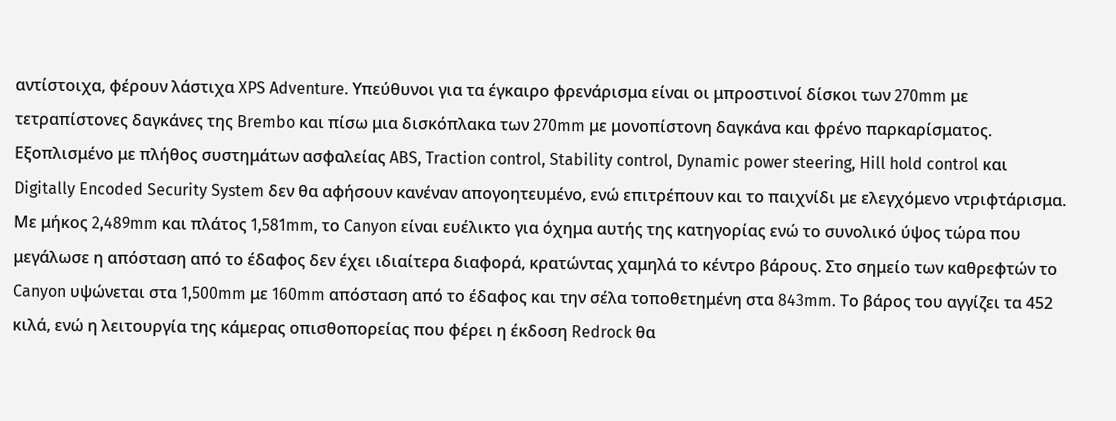αντίστοιχα, φέρουν λάστιχα XPS Adventure. Υπεύθυνοι για τα έγκαιρο φρενάρισμα είναι οι μπροστινοί δίσκοι των 270mm με τετραπίστονες δαγκάνες της Brembo και πίσω μια δισκόπλακα των 270mm με μονοπίστονη δαγκάνα και φρένο παρκαρίσματος.
Εξοπλισμένο με πλήθος συστημάτων ασφαλείας ABS, Traction control, Stability control, Dynamic power steering, Hill hold control και Digitally Encoded Security System δεν θα αφήσουν κανέναν απογοητευμένο, ενώ επιτρέπουν και το παιχνίδι με ελεγχόμενο ντριφτάρισμα.
Με μήκος 2,489mm και πλάτος 1,581mm, το Canyon είναι ευέλικτο για όχημα αυτής της κατηγορίας ενώ το συνολικό ύψος τώρα που μεγάλωσε η απόσταση από το έδαφος δεν έχει ιδιαίτερα διαφορά, κρατώντας χαμηλά το κέντρο βάρους. Στο σημείο των καθρεφτών το Canyon υψώνεται στα 1,500mm με 160mm απόσταση από το έδαφος και την σέλα τοποθετημένη στα 843mm. Το βάρος του αγγίζει τα 452 κιλά, ενώ η λειτουργία της κάμερας οπισθοπορείας που φέρει η έκδοση Redrock θα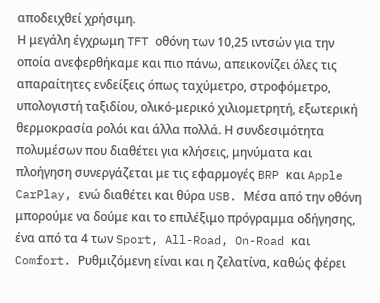αποδειχθεί χρήσιμη.
Η μεγάλη έγχρωμη TFT οθόνη των 10,25 ιντσών για την οποία ανεφερθήκαμε και πιο πάνω, απεικονίζει όλες τις απαραίτητες ενδείξεις όπως ταχύμετρο, στροφόμετρο, υπολογιστή ταξιδίου, ολικό-μερικό χιλιομετρητή, εξωτερική θερμοκρασία ρολόι και άλλα πολλά. Η συνδεσιμότητα πολυμέσων που διαθέτει για κλήσεις, μηνύματα και πλοήγηση συνεργάζεται με τις εφαρμογές BRP και Apple CarPlay, ενώ διαθέτει και θύρα USB. Μέσα από την οθόνη μπορούμε να δούμε και το επιλέξιμο πρόγραμμα οδήγησης, ένα από τα 4 των Sport, All-Road, On-Road και Comfort. Ρυθμιζόμενη είναι και η ζελατίνα, καθώς φέρει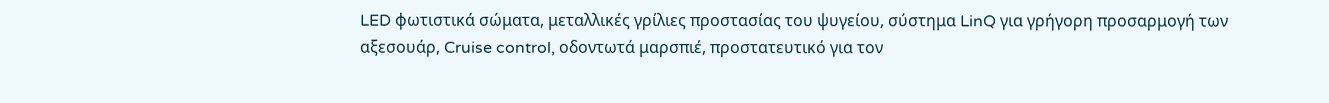LED φωτιστικά σώματα, μεταλλικές γρίλιες προστασίας του ψυγείου, σύστημα LinQ για γρήγορη προσαρμογή των αξεσουάρ, Cruise control, οδοντωτά μαρσπιέ, προστατευτικό για τον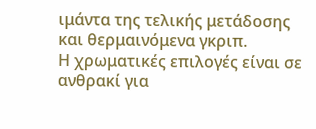ιμάντα της τελικής μετάδοσης και θερμαινόμενα γκριπ.
Η χρωματικές επιλογές είναι σε ανθρακί για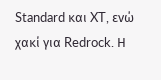Standard και XT, ενώ χακί για Redrock. Η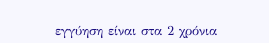εγγύηση είναι στα 2 χρόνια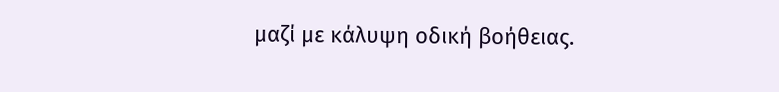μαζί με κάλυψη οδική βοήθειας.